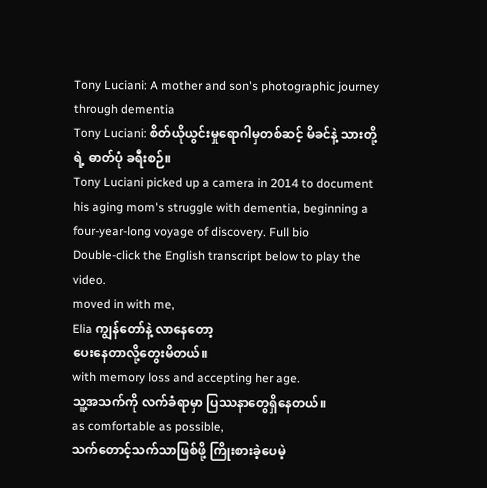Tony Luciani: A mother and son's photographic journey through dementia
Tony Luciani: စိတ်ယိုယွင်းမှုရောဂါမှတစ်ဆင့် မိခင်နဲ့ သားတို့ရဲ့ ဓာတ်ပုံ ခရီးစဉ်။
Tony Luciani picked up a camera in 2014 to document his aging mom's struggle with dementia, beginning a four-year-long voyage of discovery. Full bio
Double-click the English transcript below to play the video.
moved in with me,
Elia ကျွန်တော်နဲ့ လာနေတော့
ပေးနေတာလို့တွေးမိတယ်။
with memory loss and accepting her age.
သူ့အသက်ကို လက်ခံရာမှာ ပြဿနာတွေရှိနေတယ်။
as comfortable as possible,
သက်တောင့်သက်သာဖြစ်ဖို့ ကြိုးစားခဲ့ပေမဲ့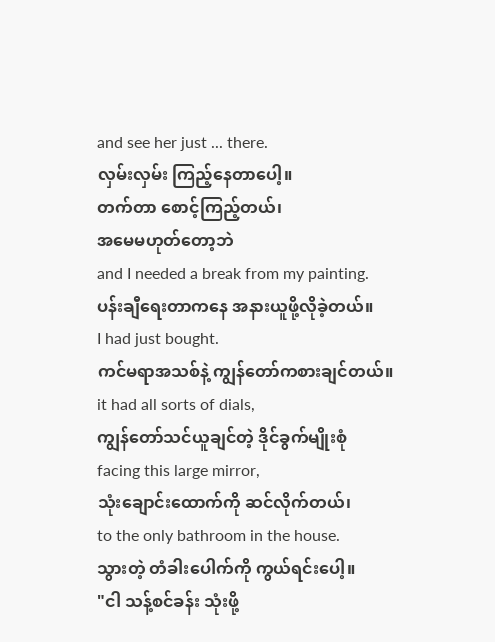and see her just ... there.
လှမ်းလှမ်း ကြည့်နေတာပေါ့။
တက်တာ စောင့်ကြည့်တယ်၊
အမေမဟုတ်တော့ဘဲ
and I needed a break from my painting.
ပန်းချီရေးတာကနေ အနားယူဖို့လိုခဲ့တယ်။
I had just bought.
ကင်မရာအသစ်နဲ့ ကျွန်တော်ကစားချင်တယ်။
it had all sorts of dials,
ကျွန်တော်သင်ယူချင်တဲ့ ဒိုင်ခွက်မျိုးစုံ
facing this large mirror,
သုံးချောင်းထောက်ကို ဆင်လိုက်တယ်၊
to the only bathroom in the house.
သွားတဲ့ တံခါးပေါက်ကို ကွယ်ရင်းပေါ့။
"ငါ သန့်စင်ခန်း သုံးဖို့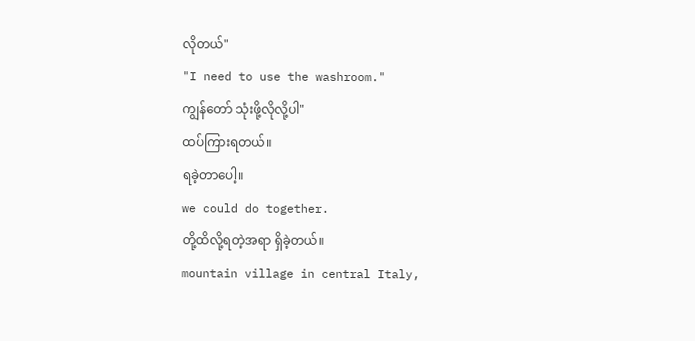လိုတယ်"
"I need to use the washroom."
ကျွန်တော် သုံးဖို့လိုလို့ပါ"
ထပ်ကြားရတယ်။
ရခဲ့တာပေါ့။
we could do together.
တို့ထိလို့ရတဲ့အရာ ရှိခဲ့တယ်။
mountain village in central Italy,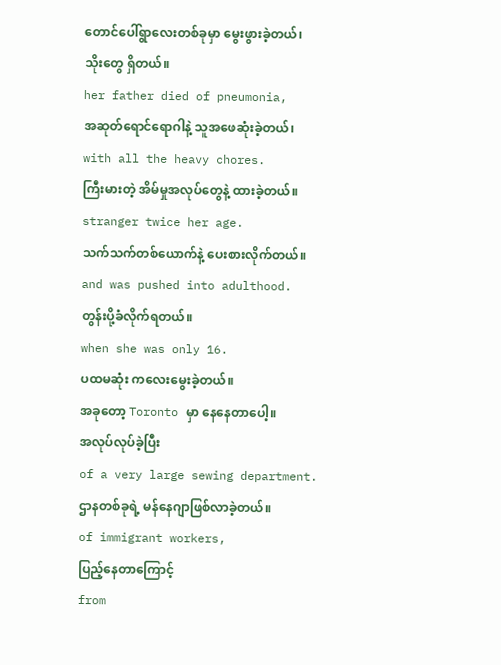တောင်ပေါ်ရွာလေးတစ်ခုမှာ မွေးဖွားခဲ့တယ်၊
သိုးတွေ ရှိတယ်။
her father died of pneumonia,
အဆုတ်ရောင်ရောဂါနဲ့ သူအဖေဆုံးခဲ့တယ်၊
with all the heavy chores.
ကြီးမားတဲ့ အိမ်မှုအလုပ်တွေနဲ့ ထားခဲ့တယ်။
stranger twice her age.
သက်သက်တစ်ယောက်နဲ့ ပေးစားလိုက်တယ်။
and was pushed into adulthood.
တွန်းပို့ခံလိုက်ရတယ်။
when she was only 16.
ပထမဆုံး ကလေးမွေးခဲ့တယ်။
အခုတော့ Toronto မှာ နေနေတာပေါ့။
အလုပ်လုပ်ခဲ့ပြီး
of a very large sewing department.
ဌာနတစ်ခုရဲ့ မန်နေဂျာဖြစ်လာခဲ့တယ်။
of immigrant workers,
ပြည့်နေတာကြောင့်
from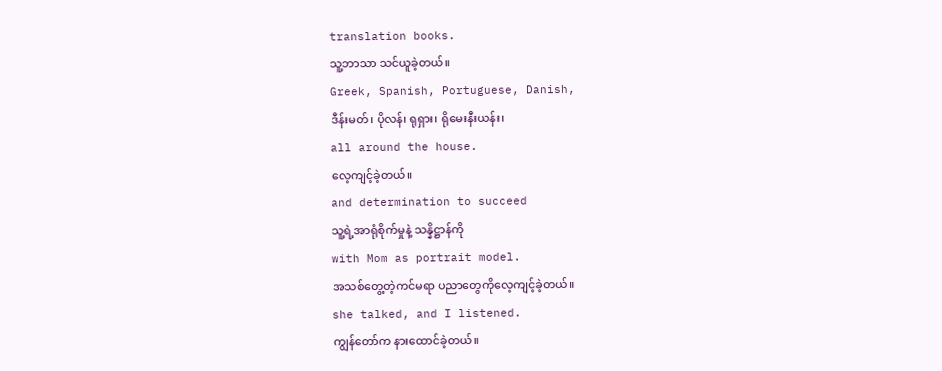translation books.
သူ့ဘာသာ သင်ယူခဲ့တယ်။
Greek, Spanish, Portuguese, Danish,
ဒီန်းမတ်၊ ပိုလန်၊ ရုရှား၊ ရိုမေးနီးယန်း၊
all around the house.
လေ့ကျင့်ခဲ့တယ်။
and determination to succeed
သူ့ရဲ့အာရုံစိုက်မှုနဲ့ သန္နိဋ္ဌာန်ကို
with Mom as portrait model.
အသစ်တွေ့တဲ့ကင်မရာ ပညာတွေကိုလေ့ကျင့်ခဲ့တယ်။
she talked, and I listened.
ကျွန်တော်က နားထောင်ခဲ့တယ်။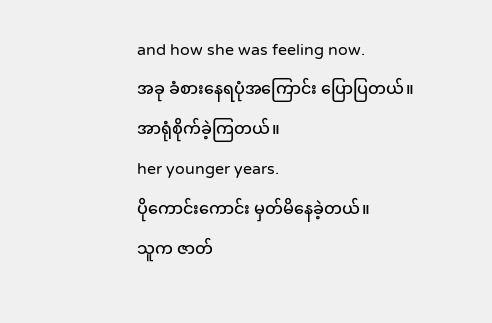and how she was feeling now.
အခု ခံစားနေရပုံအကြောင်း ပြောပြတယ်။
အာရုံစိုက်ခဲ့ကြတယ်။
her younger years.
ပိုကောင်းကောင်း မှတ်မိနေခဲ့တယ်။
သူက ဇာတ်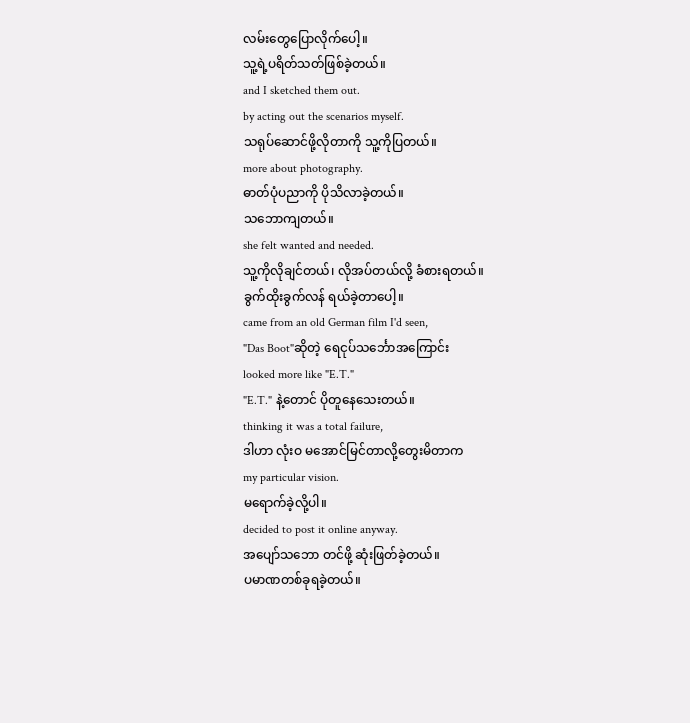လမ်းတွေပြောလိုက်ပေါ့။
သူ့ရဲ့ပရိတ်သတ်ဖြစ်ခဲ့တယ်။
and I sketched them out.
by acting out the scenarios myself.
သရုပ်ဆောင်ဖို့လိုတာကို သူ့ကိုပြတယ်။
more about photography.
ဓာတ်ပုံပညာကို ပိုသိလာခဲ့တယ်။
သဘောကျတယ်။
she felt wanted and needed.
သူ့ကိုလိုချင်တယ်၊ လိုအပ်တယ်လို့ ခံစားရတယ်။
ခွက်ထိုးခွက်လန် ရယ်ခဲ့တာပေါ့။
came from an old German film I'd seen,
"Das Boot"ဆိုတဲ့ ရေငုပ်သင်္ဘောအကြောင်း
looked more like "E.T."
"E.T." နဲ့တောင် ပိုတူနေသေးတယ်။
thinking it was a total failure,
ဒါဟာ လုံးဝ မအောင်မြင်တာလို့တွေးမိတာက
my particular vision.
မရောက်ခဲ့လို့ပါ။
decided to post it online anyway.
အပျော်သဘော တင်ဖို့ ဆုံးဖြတ်ခဲ့တယ်။
ပမာဏတစ်ခုရခဲ့တယ်။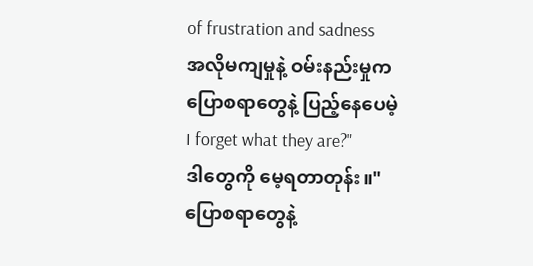of frustration and sadness
အလိုမကျမှုနဲ့ ဝမ်းနည်းမှုက
ပြောစရာတွေနဲ့ ပြည့်နေပေမဲ့
I forget what they are?"
ဒါတွေကို မေ့ရတာတုန်း။"
ပြောစရာတွေနဲ့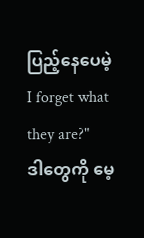ပြည့်နေပေမဲ့
I forget what they are?"
ဒါတွေကို မေ့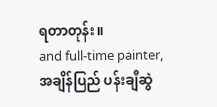ရတာတုန်း။
and full-time painter,
အချိန်ပြည် ပန်းချီဆွဲ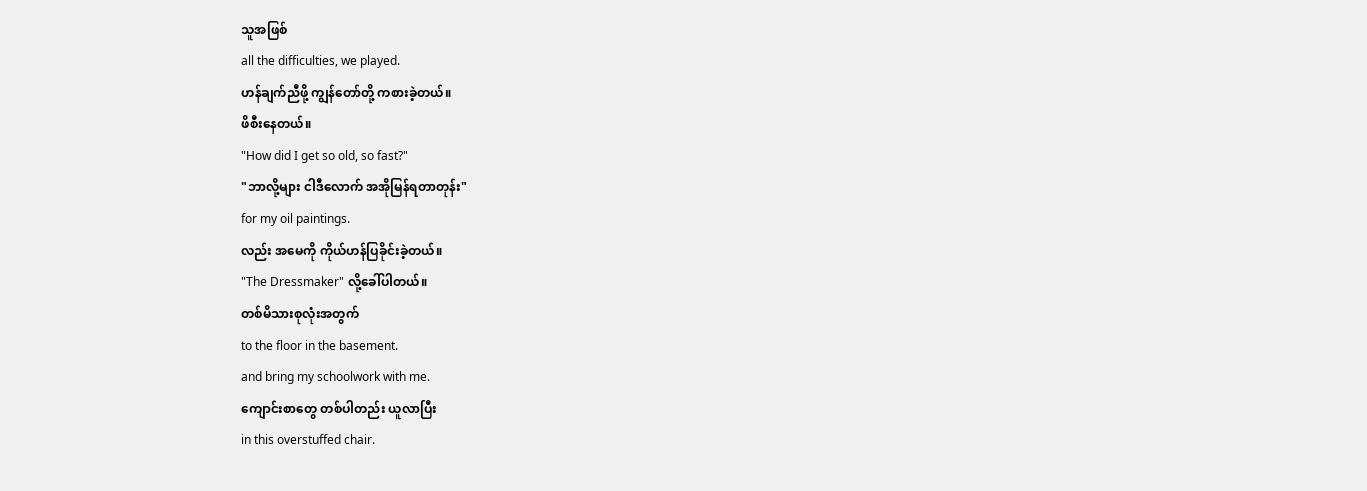သူအဖြစ်
all the difficulties, we played.
ဟန်ချက်ညီဖို့ ကျွန်တော်တို့ ကစားခဲ့တယ်။
ဖိစီးနေတယ်။
"How did I get so old, so fast?"
"ဘာလို့များ ငါဒီလောက် အအိုမြန်ရတာတုန်း"
for my oil paintings.
လည်း အမေကို ကိုယ်ဟန်ပြခိုင်းခဲ့တယ်။
"The Dressmaker" လို့ခေါ်ပါတယ်။
တစ်မိသားစုလုံးအတွက်
to the floor in the basement.
and bring my schoolwork with me.
ကျောင်းစာတွေ တစ်ပါတည်း ယူလာပြီး
in this overstuffed chair.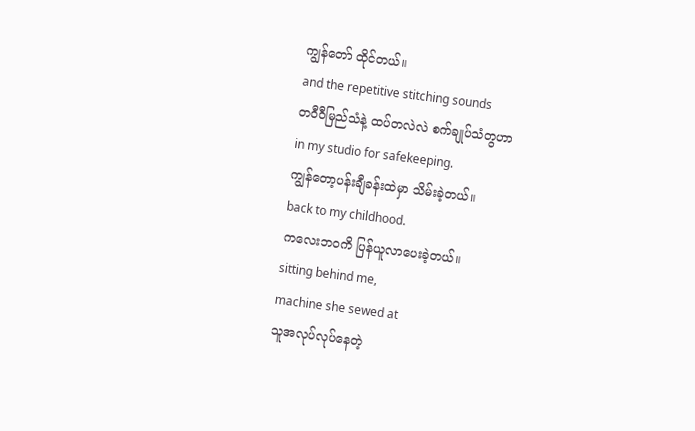ကျွန်တော် ထိုင်တယ်။
and the repetitive stitching sounds
တဝီဝီမြည်သံနဲ့ ထပ်တလဲလဲ စက်ချုပ်သံတွဟာ
in my studio for safekeeping.
ကျွန်တော့ပန်းချီခန်းထဲမှာ သိမ်းခဲ့တယ်။
back to my childhood.
ကလေးဘဝကိ ပြန်ယူလာပေးခဲ့တယ်။
sitting behind me,
machine she sewed at
သူအလုပ်လုပ်နေတဲ့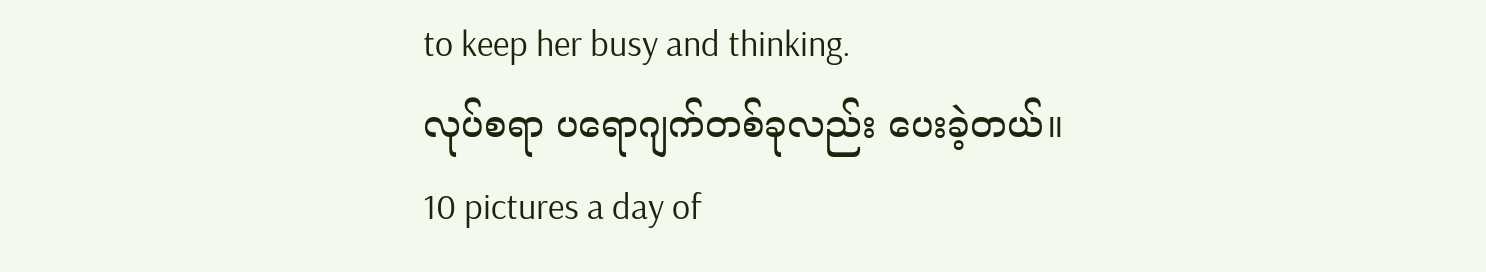to keep her busy and thinking.
လုပ်စရာ ပရောဂျက်တစ်ခုလည်း ပေးခဲ့တယ်။
10 pictures a day of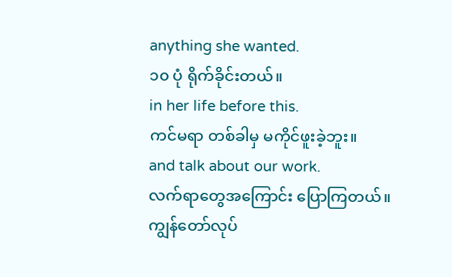anything she wanted.
၁၀ ပုံ ရိုက်ခိုင်းတယ်။
in her life before this.
ကင်မရာ တစ်ခါမှ မကိုင်ဖူးခဲ့ဘူး။
and talk about our work.
လက်ရာတွေအကြောင်း ပြောကြတယ်။
ကျွန်တော်လုပ်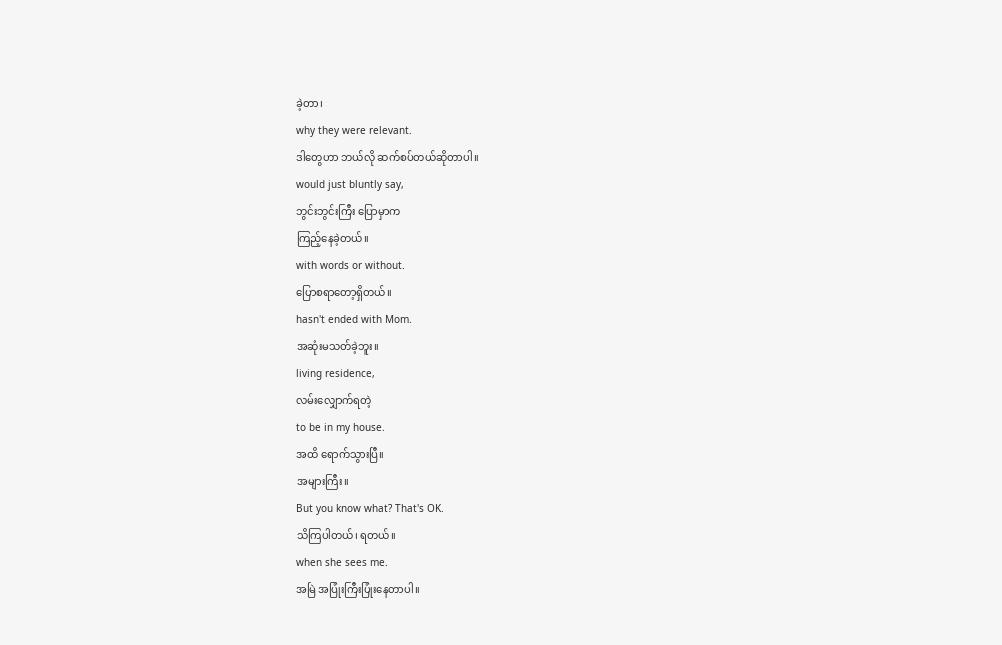ခဲ့တာ၊
why they were relevant.
ဒါတွေဟာ ဘယ်လို ဆက်စပ်တယ်ဆိုတာပါ။
would just bluntly say,
ဘွင်းဘွင်းကြီး ပြောမှာက
ကြည့်နေခဲ့တယ်။
with words or without.
ပြောစရာတော့ရှိတယ်။
hasn't ended with Mom.
အဆုံးမသတ်ခဲ့ဘူး။
living residence,
လမ်းလျှောက်ရတဲ့
to be in my house.
အထိ ရောက်သွားပြီ။
အများကြီး။
But you know what? That's OK.
သိကြပါတယ်၊ ရတယ်။
when she sees me.
အမြဲ အပြုံးကြီးပြုံးနေတာပါ။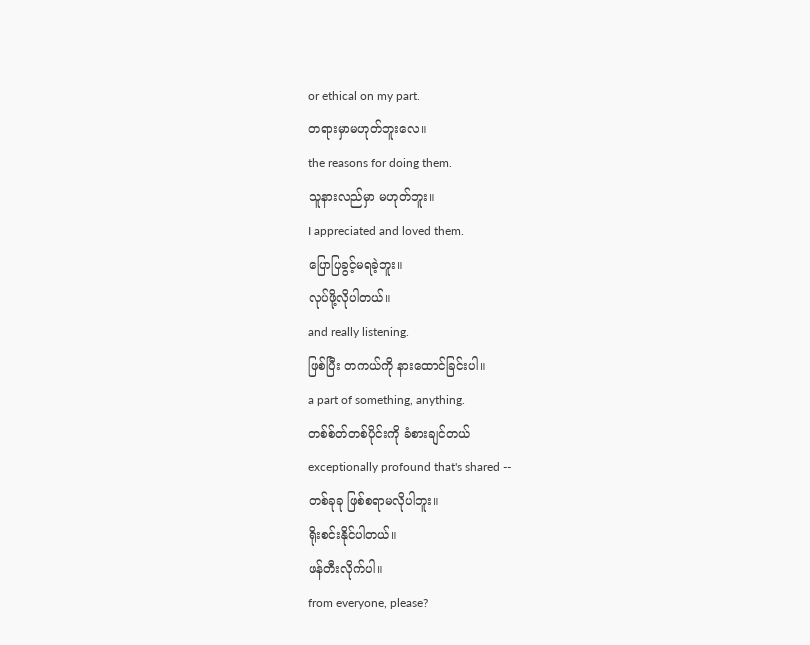or ethical on my part.
တရားမှာမဟုတ်ဘူးလေ။
the reasons for doing them.
သူနားလည်မှာ မဟုတ်ဘူး။
I appreciated and loved them.
ပြောပြခွင့်မရခဲ့ဘူး။
လုပ်ဖို့လိုပါတယ်။
and really listening.
ဖြစ်ပြီး တကယ်ကို နားထောင်ခြင်းပါ။
a part of something, anything.
တစ်စ်တ်တစ်ပိုင်းကို ခံစားချင်တယ်
exceptionally profound that's shared --
တစ်ခုခု ဖြစ်စရာမလိုပါဘူး။
ရိုးစင်းနိုင်ပါတယ်။
ဖန်တီးလိုက်ပါ။
from everyone, please?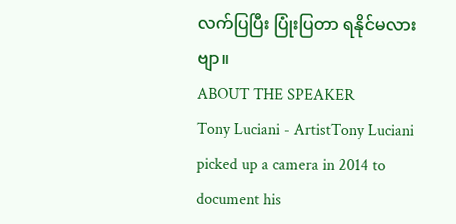လက်ပြပြီး ပြုံးပြတာ ရနိုင်မလားဗျာ။
ABOUT THE SPEAKER
Tony Luciani - ArtistTony Luciani picked up a camera in 2014 to document his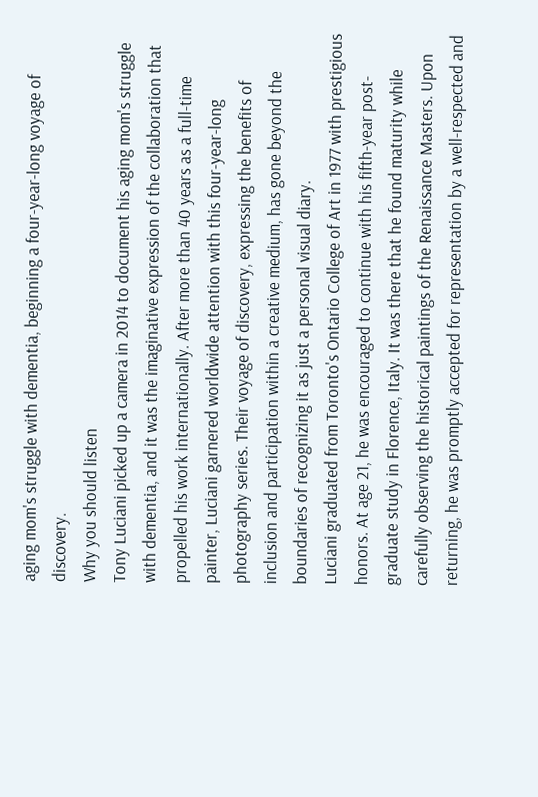aging mom's struggle with dementia, beginning a four-year-long voyage of discovery.
Why you should listen
Tony Luciani picked up a camera in 2014 to document his aging mom's struggle with dementia, and it was the imaginative expression of the collaboration that propelled his work internationally. After more than 40 years as a full-time painter, Luciani garnered worldwide attention with this four-year-long photography series. Their voyage of discovery, expressing the benefits of inclusion and participation within a creative medium, has gone beyond the boundaries of recognizing it as just a personal visual diary.
Luciani graduated from Toronto's Ontario College of Art in 1977 with prestigious honors. At age 21, he was encouraged to continue with his fifth-year post-graduate study in Florence, Italy. It was there that he found maturity while carefully observing the historical paintings of the Renaissance Masters. Upon returning, he was promptly accepted for representation by a well-respected and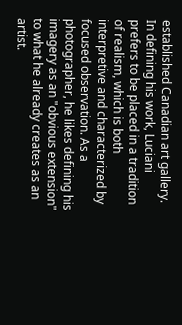established Canadian art gallery.
In defining his work, Luciani prefers to be placed in a tradition of realism, which is both interpretive and characterized by focused observation. As a photographer, he likes defining his imagery as an "obvious extension" to what he already creates as an artist.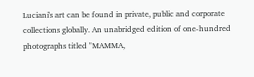Luciani's art can be found in private, public and corporate collections globally. An unabridged edition of one-hundred photographs titled "MAMMA,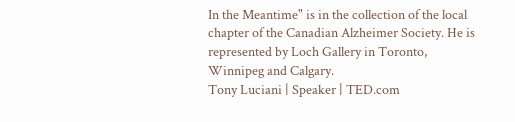In the Meantime" is in the collection of the local chapter of the Canadian Alzheimer Society. He is represented by Loch Gallery in Toronto, Winnipeg and Calgary.
Tony Luciani | Speaker | TED.com